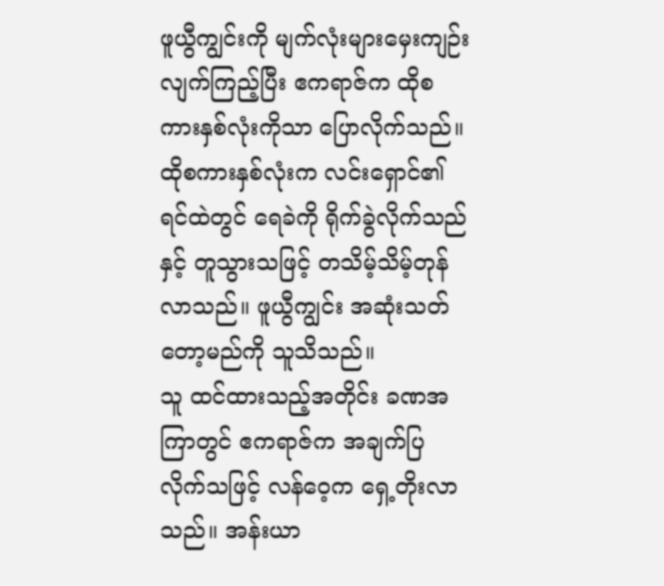ဖူယွီကျွင်းကို မျက်လုံးများမှေးကျဉ်းလျက်ကြည့်ပြီး ဧကရာဇ်က ထိုစကားနှစ်လုံးကိုသာ ပြောလိုက်သည်။
ထိုစကားနှစ်လုံးက လင်းရှောင်၏ရင်ထဲတွင် ရေခဲကို ရိုက်ခွဲလိုက်သည်နှင့် တူသွားသဖြင့် တသိမ့်သိမ့်တုန်လာသည်။ ဖူယွီကျွင်း အဆုံးသတ်တော့မည်ကို သူသိသည်။
သူ ထင်ထားသည့်အတိုင်း ခဏအကြာတွင် ဧကရာဇ်က အချက်ပြလိုက်သဖြင့် လန်ဝေ့က ရှေ့တိုးလာသည်။ အန်းယာ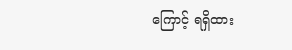ကြောင့် ရရှိထား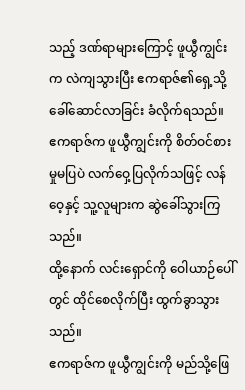သည့် ဒဏ်ရာများကြောင့် ဖူယွီကျွင်းက လဲကျသွားပြီး ဧကရာဇ်၏ရှေ့သို့ ခေါ်ဆောင်လာခြင်း ခံလိုက်ရသည်။
ဧကရာဇ်က ဖူယွီကျွင်းကို စိတ်ဝင်စားမှုမပြပဲ လက်ဝှေ့ပြလိုက်သဖြင့် လန်ဝေ့နှင့် သူ့လူများက ဆွဲခေါ်သွားကြသည်။
ထို့နောက် လင်းရှောင်ကို ဝေါယာဉ်ပေါ်တွင် ထိုင်စေလိုက်ပြီး ထွက်ခွာသွားသည်။
ဧကရာဇ်က ဖူယွီကျွင်းကို မည်သို့ဖြေ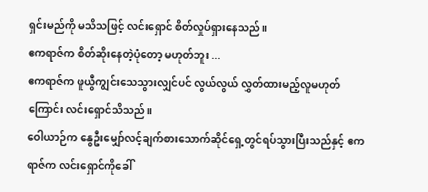ရှင်းမည်ကို မသိသဖြင့် လင်းရှောင် စိတ်လှုပ်ရှားနေသည်။
ဧကရာဇ်က စိတ်ဆိုးနေတဲ့ပုံတော့ မဟုတ်ဘူး ...
ဧကရာဇ်က ဖူယွီကျွင်းသေသွားလျှင်ပင် လွယ်လွယ် လွှတ်ထားမည့်လူမဟုတ်ကြောင်း လင်းရှောင်သိသည်။
ဝေါယာဉ်က နွေဦးမျှော်လင့်ချက်စားသောက်ဆိုင်ရှေ့တွင်ရပ်သွားပြီးသည်နှင့် ဧကရာဇ်က လင်းရှောင်ကိုခေါ်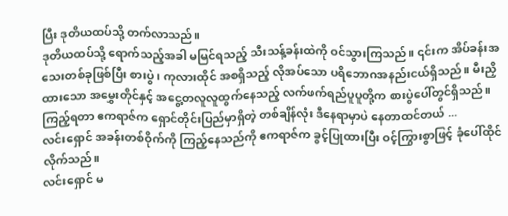ပြီး ဒုတိယထပ်သို့ တက်လာသည်။
ဒုတိယထပ်သို့ ရောက်သည့်အခါ မမြင်ရသည့် သီးသန့်ခန်းထဲကို ဝင်သွားကြသည်။ ၎င်းက အိပ်ခန်းအသေးတစ်ခုဖြစ်ပြီး စားပွဲ ၊ ကုလားထိုင် အစရှိသည့် လိုအပ်သော ပရိဘောဂအနည်းငယ်ရှိသည်။ မီးညှိထားသော အမွှေးတိုင်နှင့် အငွေ့တလူလူထွက်နေသည့် လက်ဖက်ရည်ပူပူတို့က စားပွဲပေါ်တွင်ရှိသည်။
ကြည့်ရတာ ဧကရာဇ်က ရှောင်တိုင်းပြည်မှာရှိတဲ့ တစ်ချိန်လုံး ဒီနေရာမှာပဲ နေတာထင်တယ် ...
လင်းရှောင် အခန်းတစ်ဝိုက်ကို ကြည့်နေသည်ကို ဧကရာဇ်က ခွင့်ပြုထားပြီး ဝင့်ကြွားစွာဖြင့် ခုံပေါ်ထိုင်လိုက်သည်။
လင်းရှောင် မ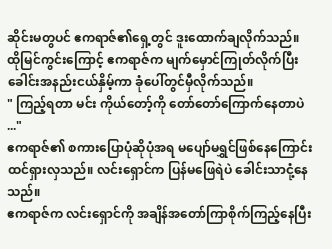ဆိုင်းမတွပင် ဧကရာဇ်၏ရှေ့တွင် ဒူးထောက်ချလိုက်သည်။
ထိုမြင်ကွင်းကြောင့် ဧကရာဇ်က မျက်မှောင်ကြုတ်လိုက်ပြီး ခေါင်းအနည်းငယ်နှိမ့်ကာ ခုံပေါ်တွင်မှီလိုက်သည်။
" ကြည့်ရတာ မင်း ကိုယ်တော့်ကို တော်တော်ကြောက်နေတာပဲ ..."
ဧကရာဇ်၏ စကားပြောပုံဆိုပုံအရ မပျော်မရွှင်ဖြစ်နေကြောင်း ထင်ရှားလှသည်။ လင်းရှောင်က ပြန်မဖြေရဲပဲ ခေါင်းသာငုံ့နေသည်။
ဧကရာဇ်က လင်းရှောင်ကို အချိန်အတော်ကြာစိုက်ကြည့်နေပြီး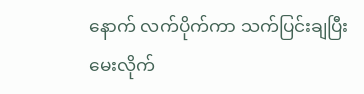နောက် လက်ပိုက်ကာ သက်ပြင်းချပြီးမေးလိုက်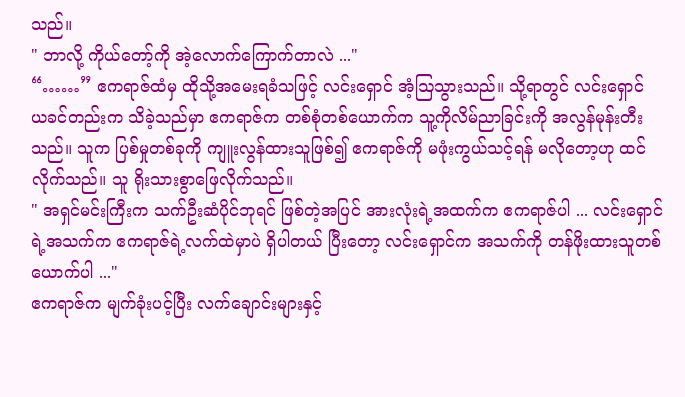သည်။
" ဘာလို့ ကိုယ်တော့်ကို အဲ့လောက်ကြောက်တာလဲ ..."
“……” ဧကရာဇ်ထံမှ ထိုသို့အမေးရခံသဖြင့် လင်းရှောင် အံ့ဩသွားသည်။ သို့ရာတွင် လင်းရှောင် ယခင်တည်းက သိခဲ့သည်မှာ ဧကရာဇ်က တစ်စုံတစ်ယောက်က သူ့ကိုလိမ်ညာခြင်းကို အလွန်မုန်းတီးသည်။ သူက ပြစ်မှုတစ်ခုကို ကျူးလွန်ထားသူဖြစ်၍ ဧကရာဇ်ကို မဖုံးကွယ်သင့်ရန် မလိုတော့ဟု ထင်လိုက်သည်။ သူ ရိုးသားစွာဖြေလိုက်သည်။
" အရှင်မင်းကြီးက သက်ဦးဆံပိုင်ဘုရင် ဖြစ်တဲ့အပြင် အားလုံးရဲ့အထက်က ဧကရာဇ်ပါ ... လင်းရှောင်ရဲ့အသက်က ဧကရာဇ်ရဲ့လက်ထဲမှာပဲ ရှိပါတယ် ပြီးတော့ လင်းရှောင်က အသက်ကို တန်ဖိုးထားသူတစ်ယောက်ပါ ..."
ဧကရာဇ်က မျက်ခုံးပင့်ပြီး လက်ချောင်းများနှင့်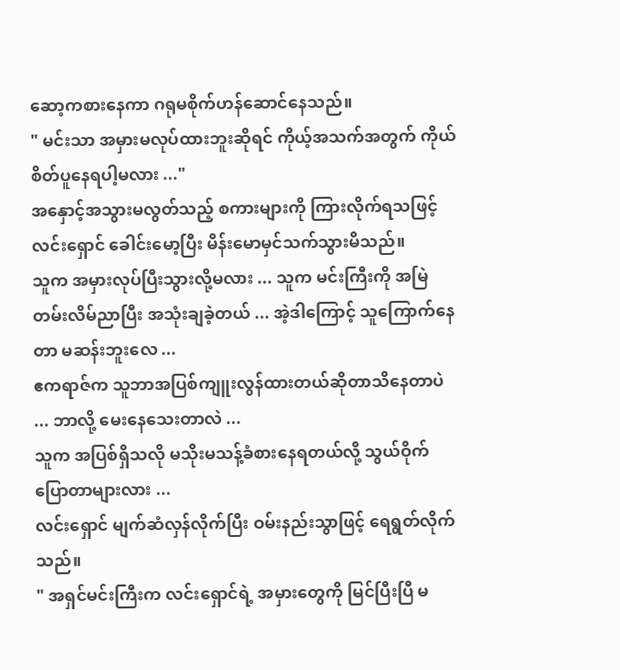ဆော့ကစားနေကာ ဂရုမစိုက်ဟန်ဆောင်နေသည်။
" မင်းသာ အမှားမလုပ်ထားဘူးဆိုရင် ကိုယ့်အသက်အတွက် ကိုယ်စိတ်ပူနေရပါ့မလား ..."
အနှောင့်အသွားမလွတ်သည့် စကားများကို ကြားလိုက်ရသဖြင့် လင်းရှောင် ခေါင်းမော့ပြီး မိန်းမောမှင်သက်သွားမိသည်။
သူက အမှားလုပ်ပြီးသွားလို့မလား ... သူက မင်းကြီးကို အမြဲတမ်းလိမ်ညာပြီး အသုံးချခဲ့တယ် ... အဲ့ဒါကြောင့် သူကြောက်နေတာ မဆန်းဘူးလေ ...
ဧကရာဇ်က သူဘာအပြစ်ကျူးလွန်ထားတယ်ဆိုတာသိနေတာပဲ ... ဘာလို့ မေးနေသေးတာလဲ ...
သူက အပြစ်ရှိသလို မသိုးမသန့်ခံစားနေရတယ်လို့ သွယ်ဝိုက်ပြောတာများလား ...
လင်းရှောင် မျက်ဆံလှန်လိုက်ပြီး ဝမ်းနည်းသွာဖြင့် ရေရွတ်လိုက်သည်။
" အရှင်မင်းကြီးက လင်းရှောင်ရဲ့ အမှားတွေကို မြင်ပြီးပြီ မ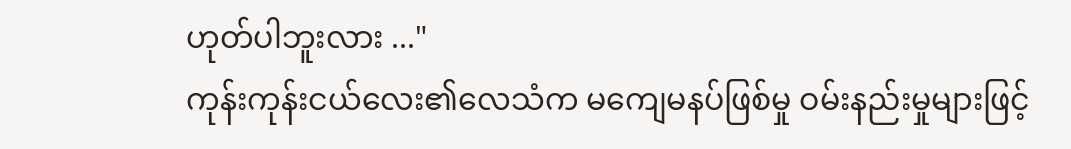ဟုတ်ပါဘူးလား ..."
ကုန်းကုန်းငယ်လေး၏လေသံက မကျေမနပ်ဖြစ်မှု ဝမ်းနည်းမှုများဖြင့်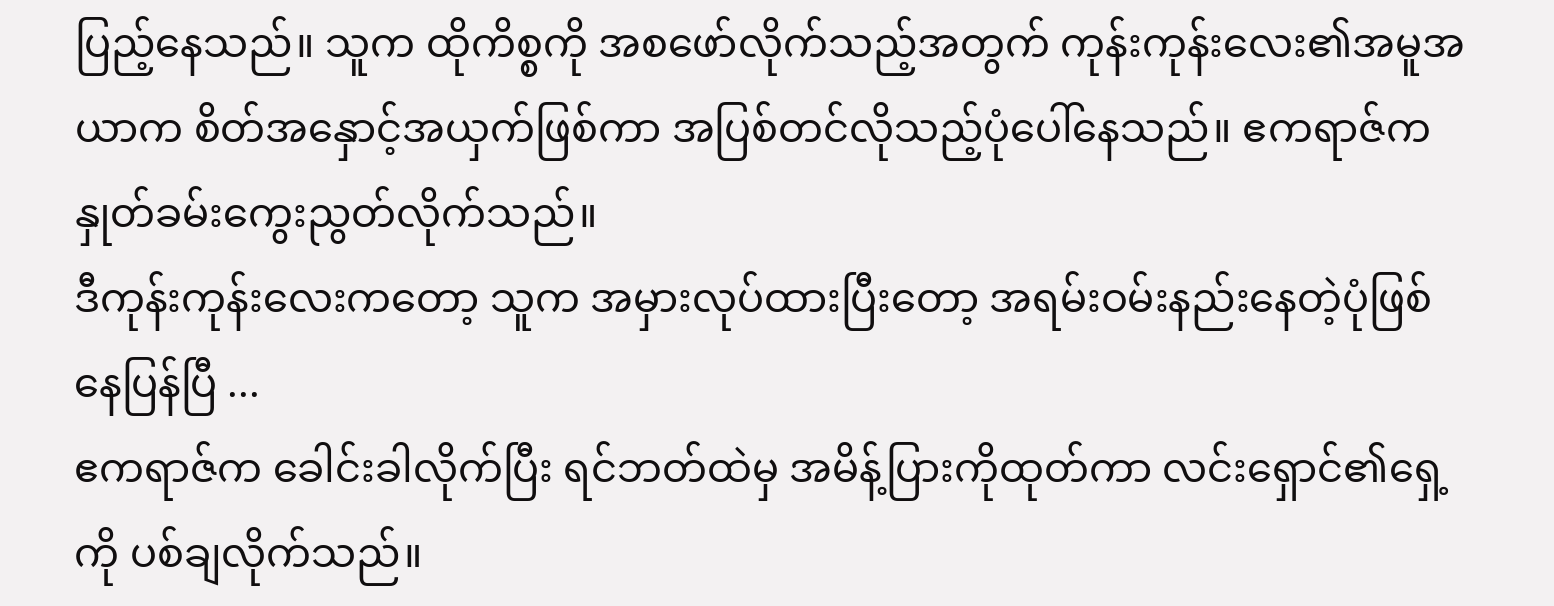ပြည့်နေသည်။ သူက ထိုကိစ္စကို အစဖော်လိုက်သည့်အတွက် ကုန်းကုန်းလေး၏အမူအယာက စိတ်အနှောင့်အယှက်ဖြစ်ကာ အပြစ်တင်လိုသည့်ပုံပေါ်နေသည်။ ဧကရာဇ်က နှုတ်ခမ်းကွေးညွတ်လိုက်သည်။
ဒီကုန်းကုန်းလေးကတော့ သူက အမှားလုပ်ထားပြီးတော့ အရမ်းဝမ်းနည်းနေတဲ့ပုံဖြစ်နေပြန်ပြီ ...
ဧကရာဇ်က ခေါင်းခါလိုက်ပြီး ရင်ဘတ်ထဲမှ အမိန့်ပြားကိုထုတ်ကာ လင်းရှောင်၏ရှေ့ကို ပစ်ချလိုက်သည်။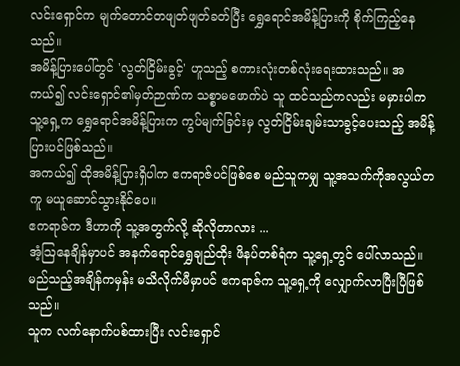လင်းရှောင်က မျက်တောင်တဖျတ်ဖျတ်ခတ်ပြီး ရွှေရောင်အမိန့်ပြားကို စိုက်ကြည့်နေသည်။
အမိန့်ပြားပေါ်တွင် 'လွတ်ငြိမ်းခွင့်' ဟူသည့် စကားလုံးတစ်လုံးရေးထားသည်။ အကယ်၍ လင်းရှောင်၏မှတ်ဉာဏ်က သစ္စာမဖောက်ပဲ သူ ထင်သည်ကလည်း မမှားပါက သူ့ရှေ့က ရွှေရောင်အမိန့်ပြားက ကွပ်မျက်ခြင်းမှ လွတ်ငြိမ်းချမ်းသာခွင့်ပေးသည့် အမိန့်ပြားပင်ဖြစ်သည်။
အကယ်၍ ထိုအမိန့်ပြားရှိပါက ဧကရာဇ်ပင်ဖြစ်စေ မည်သူကမျှ သူ့အသက်ကိုအလွယ်တကူ မယူဆောင်သွားနိုင်ပေ။
ဧကရာဇ်က ဒီဟာကို သူ့အတွက်လို့ ဆိုလိုတာလား ...
အံ့ဩနေချိန်မှာပင် အနက်ရောင်ရွှေချည်ထိုး ဖိနပ်တစ်ရံက သူ့ရှေ့တွင် ပေါ်လာသည်။
မည်သည့်အချိန်ကမှန်း မသိလိုက်မီမှာပင် ဧကရာဇ်က သူ့ရှေ့ကို လျှောက်လာပြီးပြီဖြစ်သည်။
သူက လက်နောက်ပစ်ထားပြီး လင်းရှောင်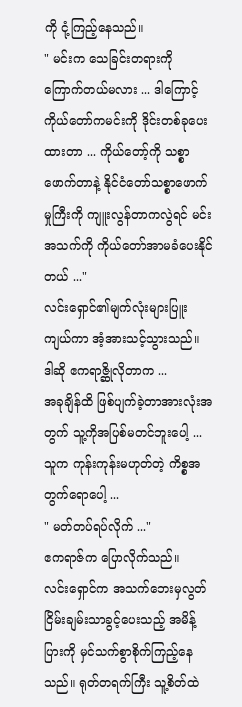ကို ငုံ့ကြည့်နေသည်။
" မင်းက သေခြင်းတရားကို ကြောက်တယ်မလား ... ဒါကြောင့် ကိုယ်တော်ကမင်းကို ဒိုင်းတစ်ခုပေးထားတာ ... ကိုယ်တော့်ကို သစ္စာဖောက်တာနဲ့ နိုင်ငံတော်သစ္စာဖောက်မှုကြီးကို ကျူးလွန်တာကလွဲရင် မင်းအသက်ကို ကိုယ်တော်အာမခံပေးနိုင်တယ် ..."
လင်းရှောင်၏မျက်လုံးများပြူးကျယ်ကာ အံ့အားသင့်သွားသည်။
ဒါဆို ဧကရာဇ္ဆိုလိုတာက ...
အခုချိန်ထိ ဖြစ်ပျက်ခဲ့တာအားလုံးအတွက် သူ့ကိုအပြစ်မတင်ဘူးပေါ့ ...
သူက ကုန်းကုန်းမဟုတ်တဲ့ ကိစ္စအတွက်ရောပေါ့ ...
" မတ်တပ်ရပ်လိုက် ..."
ဧကရာဇ်က ပြောလိုက်သည်။
လင်းရှောင်က အသက်ဘေးမှလွတ်ငြိမ်းချမ်းသာခွင့်ပေးသည့် အမိန့်ပြားကို မှင်သက်စွာစိုက်ကြည့်နေသည်။ ရုတ်တရက်ကြီး သူ့စိတ်ထဲ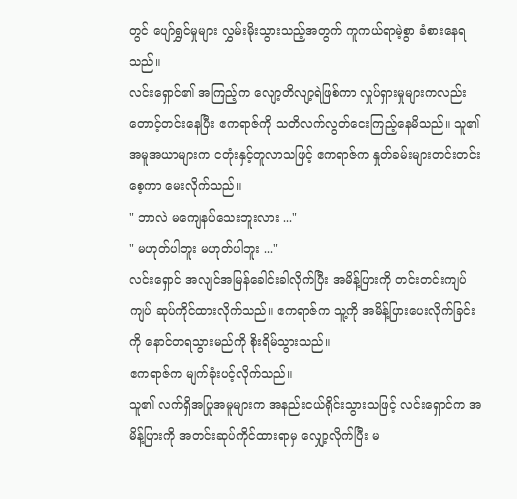တွင် ပျော်ရွှင်မှုများ လွှမ်းမိုးသွားသည့်အတွက် ကူကယ်ရာမဲ့စွာ ခံစားနေရသည်။
လင်းရှောင်၏ အကြည့်က လျော့တိလျာ့ရဲဖြစ်ကာ လှုပ်ရှားမှုများကလည်း တောင့်တင်းနေပြီး ဧကရာဇ်ကို သတိလက်လွတ်ငေးကြည့်နေမိသည်။ သူ၏အမူအယာများက ငတုံးနှင့်တူလာသဖြင့် ဧကရာဇ်က နှုတ်ခမ်းများတင်းတင်းစေ့ကာ မေးလိုက်သည်။
" ဘာလဲ မကျေနပ်သေးဘူးလား ..."
" မဟုတ်ပါဘူး မဟုတ်ပါဘူး ..."
လင်းရှောင် အလျင်အမြန်ခေါင်းခါလိုက်ပြီး အမိန့်ပြားကို တင်းတင်းကျပ်ကျပ် ဆုပ်ကိုင်ထားလိုက်သည်။ ဧကရာဇ်က သူ့ကို အမိန့်ပြားပေးလိုက်ခြင်းကို နောင်တရသွားမည်ကို စိုးရိမ်သွားသည်။
ဧကရာဇ်က မျက်ခုံးပင့်လိုက်သည်။
သူ၏ လက်ရှိအပြုအမူများက အနည်းငယ်ရိုင်းသွားသဖြင့် လင်းရှောင်က အမိန့်ပြားကို အတင်းဆုပ်ကိုင်ထားရာမှ လျှော့လိုက်ပြီး မ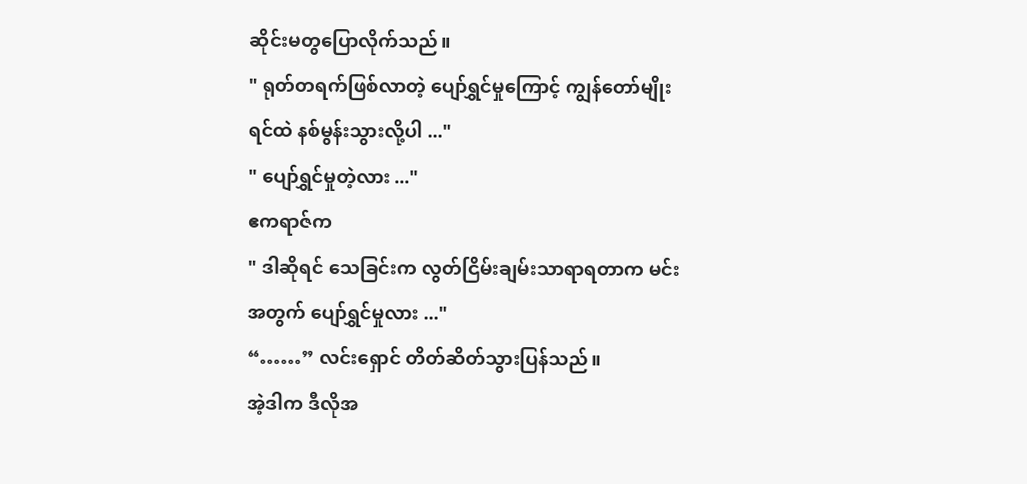ဆိုင်းမတွပြောလိုက်သည်။
" ရုတ်တရက်ဖြစ်လာတဲ့ ပျော်ရွှင်မှုကြောင့် ကျွန်တော်မျိုးရင်ထဲ နစ်မွန်းသွားလို့ပါ ..."
" ပျော်ရွှင်မှုတဲ့လား ..."
ဧကရာဇ်က
" ဒါဆိုရင် သေခြင်းက လွတ်ငြိမ်းချမ်းသာရာရတာက မင်းအတွက် ပျော်ရွှင်မှုလား ..."
“……” လင်းရှောင် တိတ်ဆိတ်သွားပြန်သည်။
အဲ့ဒါက ဒီလိုအ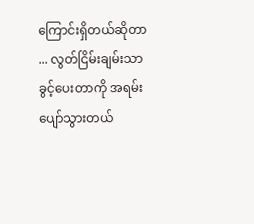ကြောင်းရှိတယ်ဆိုတာ ... လွတ်ငြိမ်းချမ်းသာခွင့်ပေးတာကို အရမ်းပျော်သွားတယ်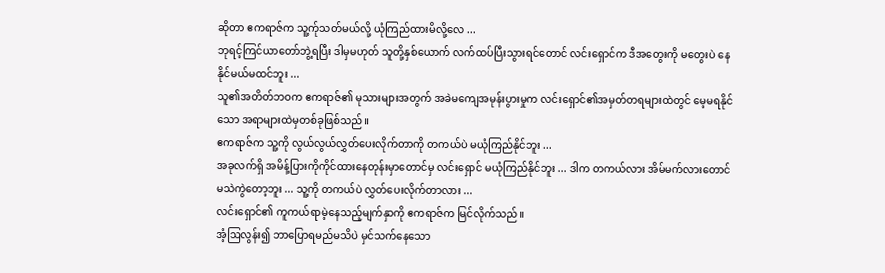ဆိုတာ ဧကရာဇ်က သူ့က်ုသတ်မယ်လို့ ယုံကြည်ထားမိလို့လေ ...
ဘုရင့်ကြင်ယာတော်ဘွဲ့ရပြီး ဒါမှမဟုတ် သူတို့နှစ်ယောက် လက်ထပ်ပြီးသွားရင်တောင် လင်းရှောင်က ဒီအတွေးကို မတွေးပဲ နေနိုင်မယ်မထင်ဘူး ...
သူ၏အတိတ်ဘဝက ဧကရာဇ်၏ မုသားများအတွက် အခဲမကျေအမုန်းပွားမှုက လင်းရှောင်၏အမှတ်တရများထဲတွင် မေ့မရနိုင်သော အရာများထဲမှတစ်ခုဖြစ်သည်။
ဧကရာဇ်က သူ့ကို လွယ်လွယ်လွှတ်ပေးလိုက်တာကို တကယ်ပဲ မယုံကြည်နိုင်ဘူး ...
အခုလက်ရှိ အမိန့်ပြားကိုကိုင်ထားနေတုန်းမှာတောင်မှ လင်းရှောင် မယုံကြည်နိုင်ဘူး ... ဒါက တကယ်လား အိမ်မက်လားတောင် မသဲကွဲတော့ဘူး ... သူ့ကို တကယ်ပဲ လွှတ်ပေးလိုက်တာလား ...
လင်းရှောင်၏ ကူကယ်ရာမဲ့နေသည့်မျက်နှာကို ဧကရာဇ်က မြင်လိုက်သည်။
အံ့ဩလွန်း၍ ဘာပြောရမည်မသိပဲ မှင်သက်နေသော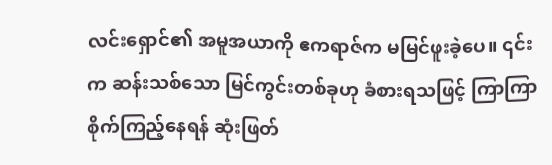လင်းရှောင်၏ အမူအယာကို ဧကရာဇ်က မမြင်ဖူးခဲ့ပေ။ ၎င်းက ဆန်းသစ်သော မြင်ကွင်းတစ်ခုဟု ခံစားရသဖြင့် ကြာကြာစိုက်ကြည့်နေရန် ဆုံးဖြတ်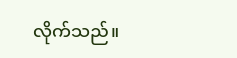လိုက်သည်။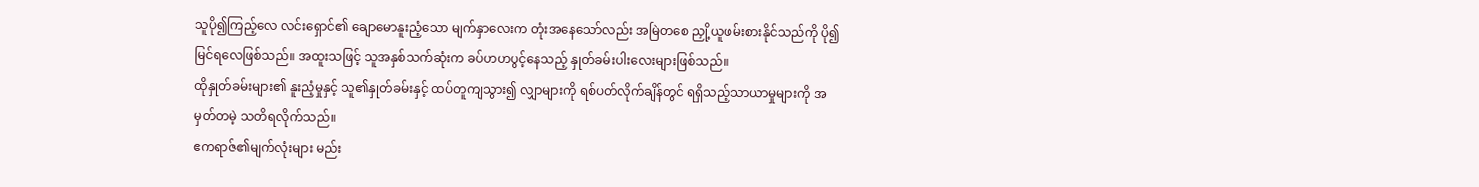သူပို၍ကြည့်လေ လင်းရှောင်၏ ချောမောနူးညံ့သော မျက်နှာလေးက တုံးအနေသော်လည်း အမြဲတစေ ညှို့ယူဖမ်းစားနိုင်သည်ကို ပို၍မြင်ရလေဖြစ်သည်။ အထူးသဖြင့် သူအနှစ်သက်ဆုံးက ခပ်ဟဟပွင့်နေသည့် နှုတ်ခမ်းပါးလေးများဖြစ်သည်။
ထိုနှုတ်ခမ်းများ၏ နူးညံ့မှုနှင့် သူ၏နှုတ်ခမ်းနှင့် ထပ်တူကျသွား၍ လျှာများကို ရစ်ပတ်လိုက်ချိန်တွင် ရရှိသည့်သာယာမှုများကို အမှတ်တမဲ့ သတိရလိုက်သည်။
ဧကရာဇ်၏မျက်လုံးများ မည်း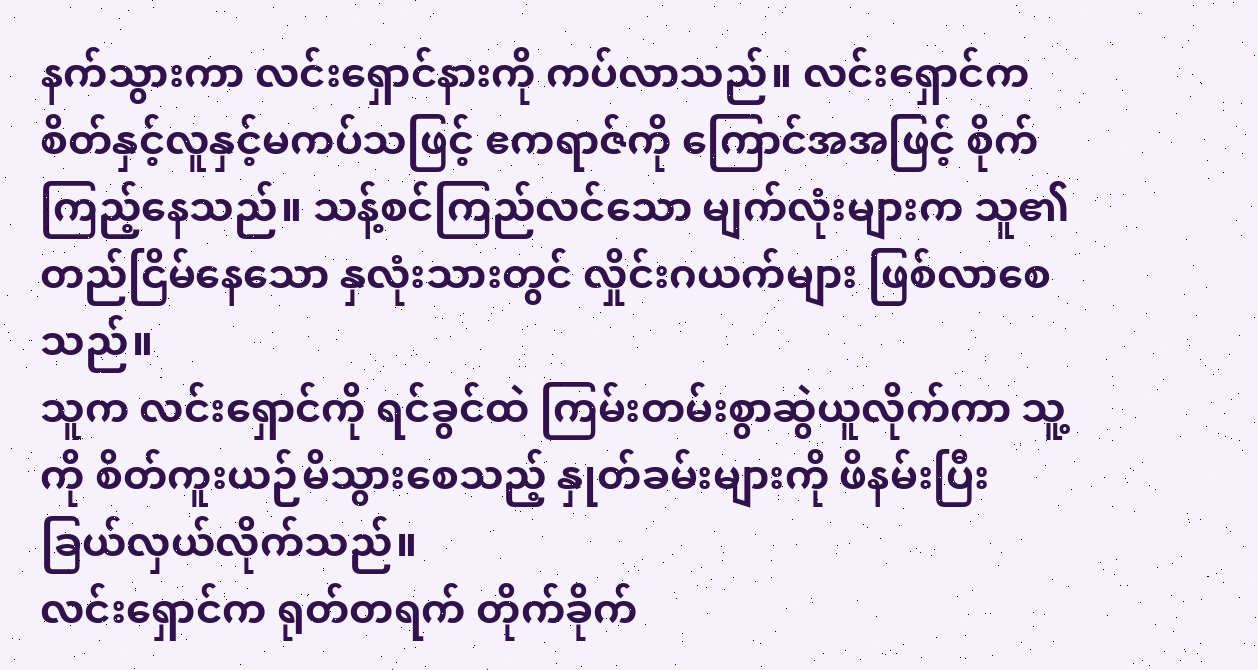နက်သွားကာ လင်းရှောင်နားကို ကပ်လာသည်။ လင်းရှောင်က စိတ်နှင့်လူနှင့်မကပ်သဖြင့် ဧကရာဇ်ကို ကြောင်အအဖြင့် စိုက်ကြည့်နေသည်။ သန့်စင်ကြည်လင်သော မျက်လုံးများက သူ၏တည်ငြိမ်နေသော နှလုံးသားတွင် လှိုင်းဂယက်များ ဖြစ်လာစေသည်။
သူက လင်းရှောင်ကို ရင်ခွင်ထဲ ကြမ်းတမ်းစွာဆွဲယူလိုက်ကာ သူ့ကို စိတ်ကူးယဉ်မိသွားစေသည့် နှုတ်ခမ်းများကို ဖိနမ်းပြီး ခြယ်လှယ်လိုက်သည်။
လင်းရှောင်က ရုတ်တရက် တိုက်ခိုက်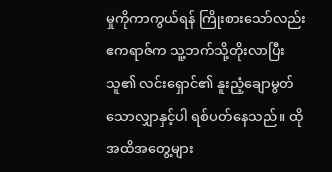မှုကိုကာကွယ်ရန် ကြိုးစားသော်လည်း ဧကရာဇ်က သူ့ဘက်သို့တိုးလာပြီး သူ၏ လင်းရှောင်၏ နူးညံ့ချောမွတ်သောလျှာနှင့်ပါ ရစ်ပတ်နေသည်။ ထိုအထိအတွေ့များ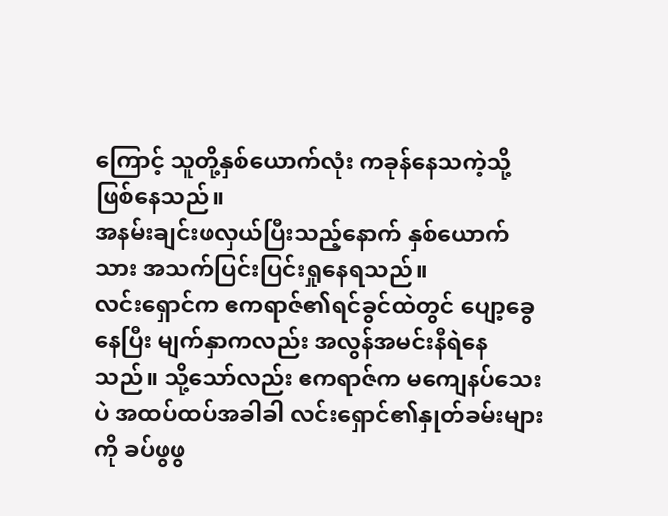ကြောင့် သူတို့နှစ်ယောက်လုံး ကခုန်နေသကဲ့သို့ ဖြစ်နေသည်။
အနမ်းချင်းဖလှယ်ပြီးသည့်နောက် နှစ်ယောက်သား အသက်ပြင်းပြင်းရှုနေရသည်။
လင်းရှောင်က ဧကရာဇ်၏ရင်ခွင်ထဲတွင် ပျော့ခွေနေပြီး မျက်နှာကလည်း အလွန်အမင်းနီရဲနေသည်။ သို့သော်လည်း ဧကရာဇ်က မကျေနပ်သေးပဲ အထပ်ထပ်အခါခါ လင်းရှောင်၏နှုတ်ခမ်းများကို ခပ်ဖွဖွ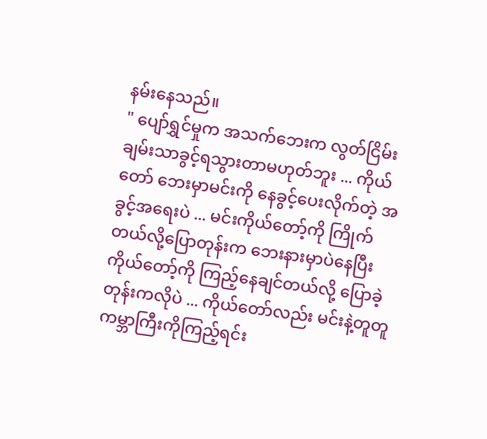နမ်းနေသည်။
" ပျော်ရွှင်မှုက အသက်ဘေးက လွတ်ငြိမ်းချမ်းသာခွင့်ရသွားတာမဟုတ်ဘူး ... ကိုယ်တော် ဘေးမှာမင်းကို နေခွင့်ပေးလိုက်တဲ့ အခွင့်အရေးပဲ ... မင်းကိုယ်တော့်ကို ကြိုက်တယ်လို့ပြောတုန်းက ဘေးနားမှာပဲနေပြီး ကိုယ်တော့်ကို ကြည့်နေချင်တယ်လို့ ပြောခဲ့တုန်းကလိုပဲ ... ကိုယ်တော်လည်း မင်းနဲ့တူတူ ကမ္ဘာကြီးကိုကြည့်ရင်း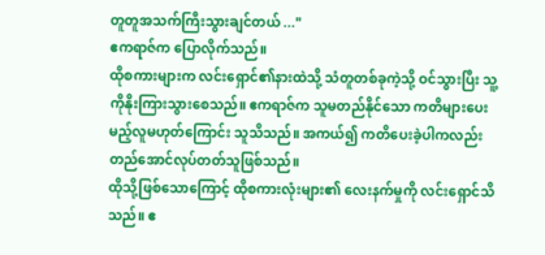တူတူအသက်ကြီးသွားချင်တယ် ..."
ဧကရာဇ်က ပြောလိုက်သည်။
ထိုစကားများက လင်းရှောင်၏နားထဲသို့ သံတူတစ်ခုကဲ့သို့ ဝင်သွားပြီး သူ့ကိုနိုးကြားသွားစေသည်။ ဧကရာဇ်က သူမတည်နိုင်သော ကတိများပေးမည့်လူမဟုတ်ကြောင်း သူသိသည်။ အကယ်၍ ကတိပေးခဲ့ပါကလည်း တည်အောင်လုပ်တတ်သူဖြစ်သည်။
ထိုသို့ဖြစ်သောကြောင့် ထိုစကားလုံးများ၏ လေးနက်မှုကို လင်းရှောင်သိသည်။ ဧ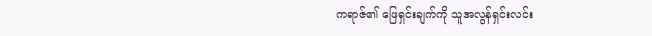ကရာဇ်၏ ဖြေရှင်းချက်ကို သူအလွန်ရှင်းလင်း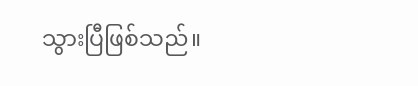သွားပြီဖြစ်သည်။